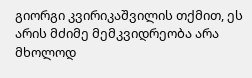გიორგი კვირიკაშვილის თქმით, ეს არის მძიმე მემკვიდრეობა არა მხოლოდ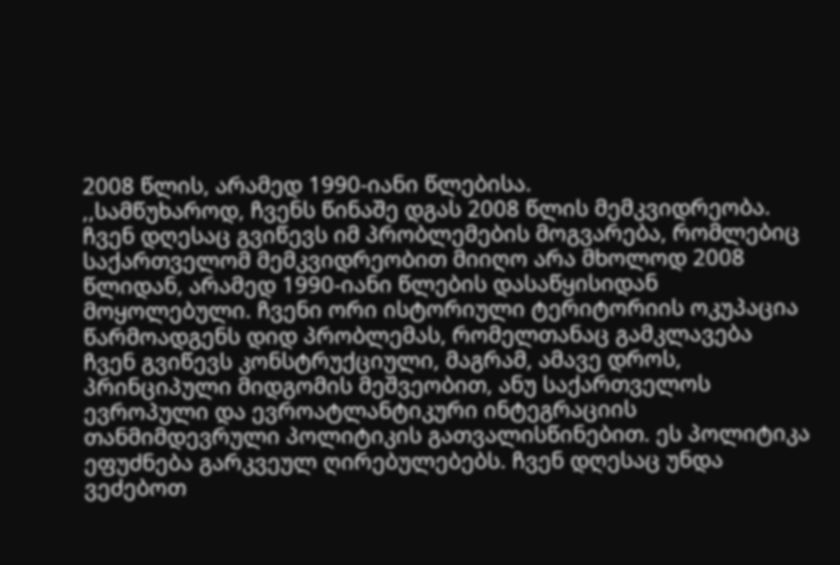2008 წლის, არამედ 1990-იანი წლებისა.
,,სამწუხაროდ, ჩვენს წინაშე დგას 2008 წლის მემკვიდრეობა. ჩვენ დღესაც გვიწევს იმ პრობლემების მოგვარება, რომლებიც საქართველომ მემკვიდრეობით მიიღო არა მხოლოდ 2008 წლიდან, არამედ 1990-იანი წლების დასაწყისიდან მოყოლებული. ჩვენი ორი ისტორიული ტერიტორიის ოკუპაცია წარმოადგენს დიდ პრობლემას, რომელთანაც გამკლავება ჩვენ გვიწევს კონსტრუქციული, მაგრამ, ამავე დროს, პრინციპული მიდგომის მეშვეობით, ანუ საქართველოს ევროპული და ევროატლანტიკური ინტეგრაციის თანმიმდევრული პოლიტიკის გათვალისწინებით. ეს პოლიტიკა ეფუძნება გარკვეულ ღირებულებებს. ჩვენ დღესაც უნდა ვეძებოთ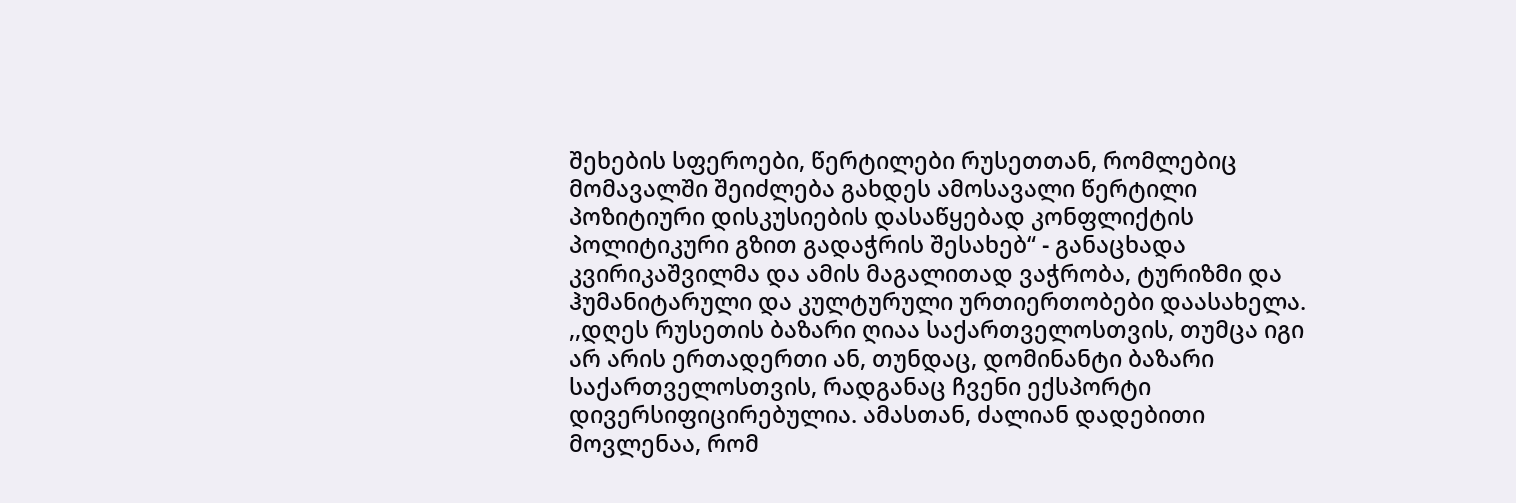შეხების სფეროები, წერტილები რუსეთთან, რომლებიც მომავალში შეიძლება გახდეს ამოსავალი წერტილი პოზიტიური დისკუსიების დასაწყებად კონფლიქტის პოლიტიკური გზით გადაჭრის შესახებ“ - განაცხადა კვირიკაშვილმა და ამის მაგალითად ვაჭრობა, ტურიზმი და ჰუმანიტარული და კულტურული ურთიერთობები დაასახელა.
,,დღეს რუსეთის ბაზარი ღიაა საქართველოსთვის, თუმცა იგი არ არის ერთადერთი ან, თუნდაც, დომინანტი ბაზარი საქართველოსთვის, რადგანაც ჩვენი ექსპორტი დივერსიფიცირებულია. ამასთან, ძალიან დადებითი მოვლენაა, რომ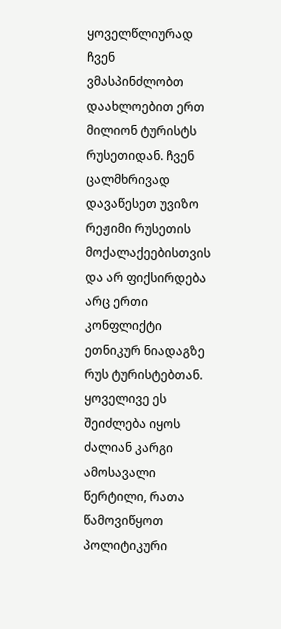ყოველწლიურად ჩვენ ვმასპინძლობთ დაახლოებით ერთ მილიონ ტურისტს რუსეთიდან. ჩვენ ცალმხრივად დავაწესეთ უვიზო რეჟიმი რუსეთის მოქალაქეებისთვის და არ ფიქსირდება არც ერთი კონფლიქტი ეთნიკურ ნიადაგზე რუს ტურისტებთან. ყოველივე ეს შეიძლება იყოს ძალიან კარგი ამოსავალი წერტილი, რათა წამოვიწყოთ პოლიტიკური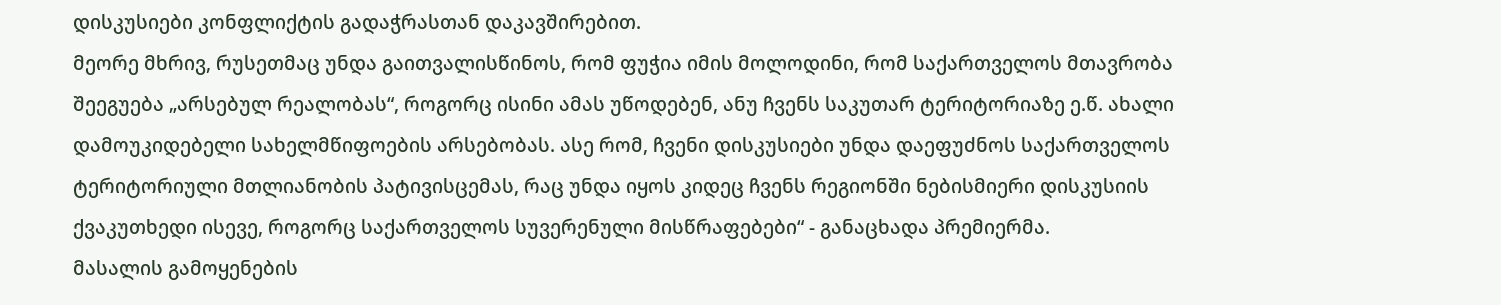დისკუსიები კონფლიქტის გადაჭრასთან დაკავშირებით.
მეორე მხრივ, რუსეთმაც უნდა გაითვალისწინოს, რომ ფუჭია იმის მოლოდინი, რომ საქართველოს მთავრობა შეეგუება „არსებულ რეალობას“, როგორც ისინი ამას უწოდებენ, ანუ ჩვენს საკუთარ ტერიტორიაზე ე.წ. ახალი დამოუკიდებელი სახელმწიფოების არსებობას. ასე რომ, ჩვენი დისკუსიები უნდა დაეფუძნოს საქართველოს ტერიტორიული მთლიანობის პატივისცემას, რაც უნდა იყოს კიდეც ჩვენს რეგიონში ნებისმიერი დისკუსიის ქვაკუთხედი ისევე, როგორც საქართველოს სუვერენული მისწრაფებები“ - განაცხადა პრემიერმა.
მასალის გამოყენების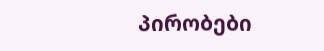პირობები